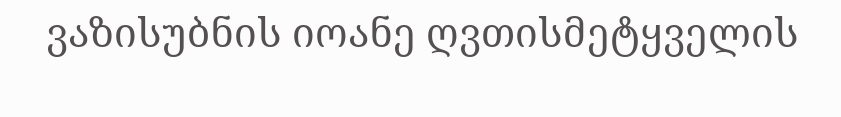ვაზისუბნის იოანე ღვთისმეტყველის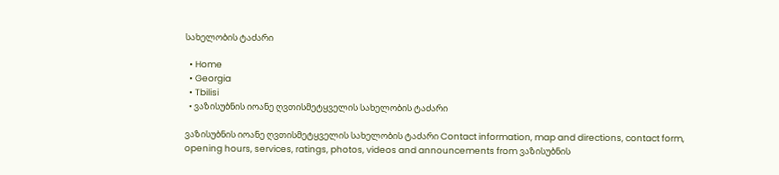სახელობის ტაძარი

  • Home
  • Georgia
  • Tbilisi
  • ვაზისუბნის იოანე ღვთისმეტყველის სახელობის ტაძარი

ვაზისუბნის იოანე ღვთისმეტყველის სახელობის ტაძარი Contact information, map and directions, contact form, opening hours, services, ratings, photos, videos and announcements from ვაზისუბნის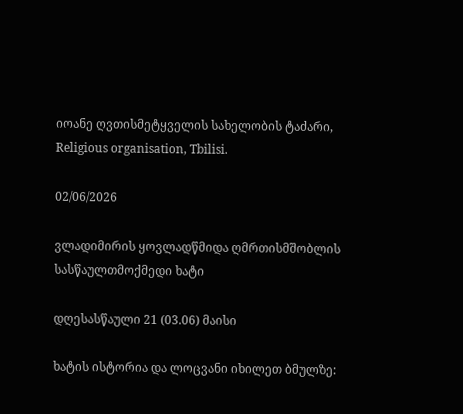იოანე ღვთისმეტყველის სახელობის ტაძარი, Religious organisation, Tbilisi.

02/06/2026

ვლადიმირის ყოვლადწმიდა ღმრთისმშობლის სასწაულთმოქმედი ხატი

დღესასწაული 21 (03.06) მაისი

ხატის ისტორია და ლოცვანი იხილეთ ბმულზე: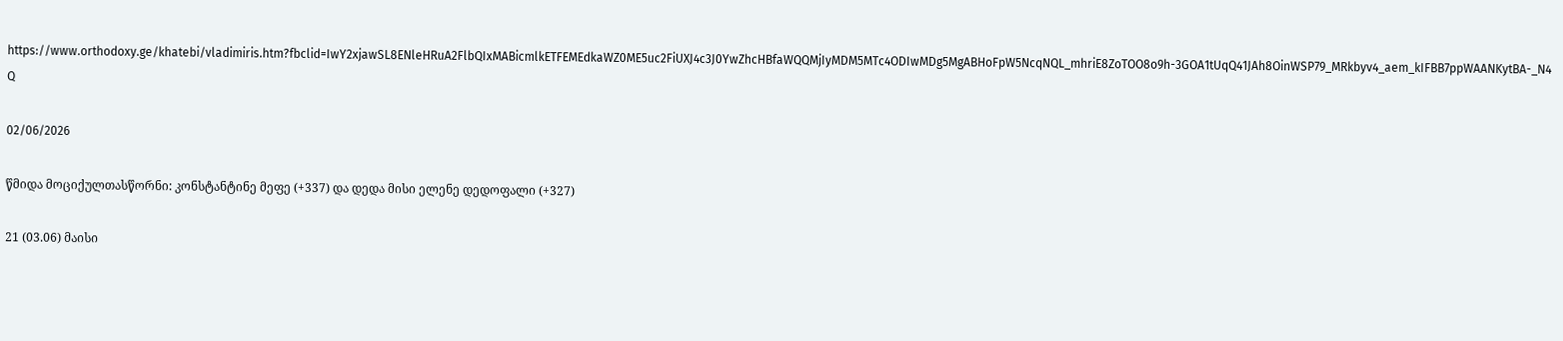https://www.orthodoxy.ge/khatebi/vladimiris.htm?fbclid=IwY2xjawSL8ENleHRuA2FlbQIxMABicmlkETFEMEdkaWZ0ME5uc2FiUXJ4c3J0YwZhcHBfaWQQMjIyMDM5MTc4ODIwMDg5MgABHoFpW5NcqNQL_mhriE8ZoTOO8o9h-3GOA1tUqQ41JAh8OinWSP79_MRkbyv4_aem_kIFBB7ppWAANKytBA-_N4Q

02/06/2026

წმიდა მოციქულთასწორნი: კონსტანტინე მეფე (+337) და დედა მისი ელენე დედოფალი (+327)

21 (03.06) მაისი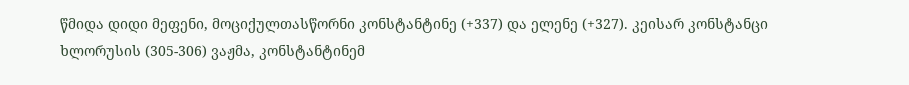წმიდა დიდი მეფენი, მოციქულთასწორნი კონსტანტინე (+337) და ელენე (+327). კეისარ კონსტანცი ხლორუსის (305-306) ვაჟმა, კონსტანტინემ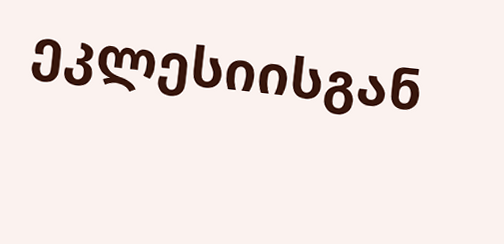ეკლესიისგან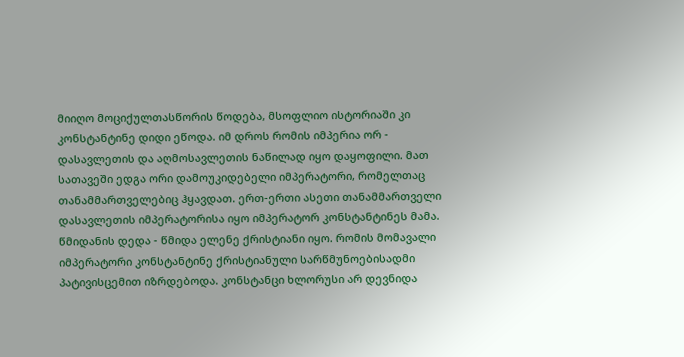მიიღო მოციქულთასწორის წოდება, მსოფლიო ისტორიაში კი კონსტანტინე დიდი ეწოდა. იმ დროს რომის იმპერია ორ - დასავლეთის და აღმოსავლეთის ნაწილად იყო დაყოფილი. მათ სათავეში ედგა ორი დამოუკიდებელი იმპერატორი, რომელთაც თანამმართველებიც ჰყავდათ. ერთ-ერთი ასეთი თანამმართველი დასავლეთის იმპერატორისა იყო იმპერატორ კონსტანტინეს მამა. წმიდანის დედა - წმიდა ელენე ქრისტიანი იყო. რომის მომავალი იმპერატორი კონსტანტინე ქრისტიანული სარწმუნოებისადმი პატივისცემით იზრდებოდა. კონსტანცი ხლორუსი არ დევნიდა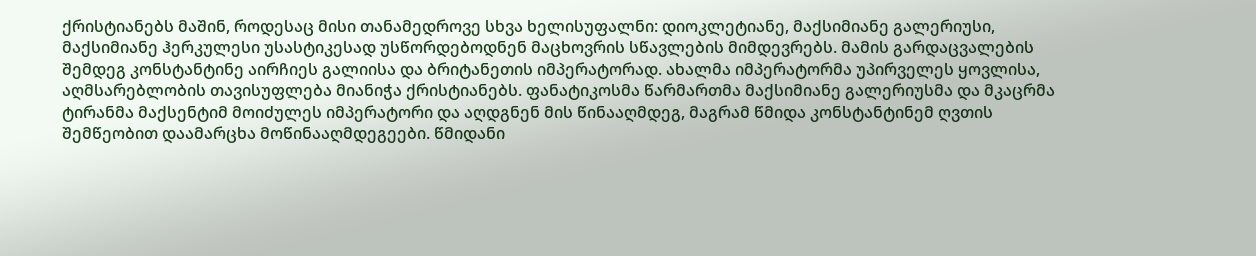ქრისტიანებს მაშინ, როდესაც მისი თანამედროვე სხვა ხელისუფალნი: დიოკლეტიანე, მაქსიმიანე გალერიუსი, მაქსიმიანე ჰერკულესი უსასტიკესად უსწორდებოდნენ მაცხოვრის სწავლების მიმდევრებს. მამის გარდაცვალების შემდეგ კონსტანტინე აირჩიეს გალიისა და ბრიტანეთის იმპერატორად. ახალმა იმპერატორმა უპირველეს ყოვლისა, აღმსარებლობის თავისუფლება მიანიჭა ქრისტიანებს. ფანატიკოსმა წარმართმა მაქსიმიანე გალერიუსმა და მკაცრმა ტირანმა მაქსენტიმ მოიძულეს იმპერატორი და აღდგნენ მის წინააღმდეგ, მაგრამ წმიდა კონსტანტინემ ღვთის შემწეობით დაამარცხა მოწინააღმდეგეები. წმიდანი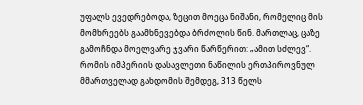უფალს ევედრებოდა, ზეცით მოეცა ნიშანი, რომელიც მის მომხრეებს გაამხნევებდა ბრძოლის წინ. მართლაც, ცაზე გამოჩნდა მოელვარე ჯვარი წარწერით: „ამით სძლევ“. რომის იმპერიის დასავლეთი ნაწილის ერთპიროვნულ მმართველად გახდომის შემდეგ, 313 წელს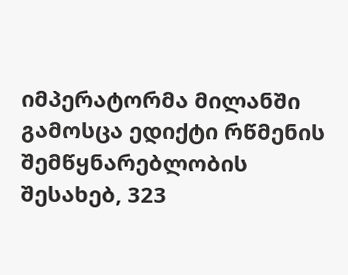იმპერატორმა მილანში გამოსცა ედიქტი რწმენის შემწყნარებლობის შესახებ, 323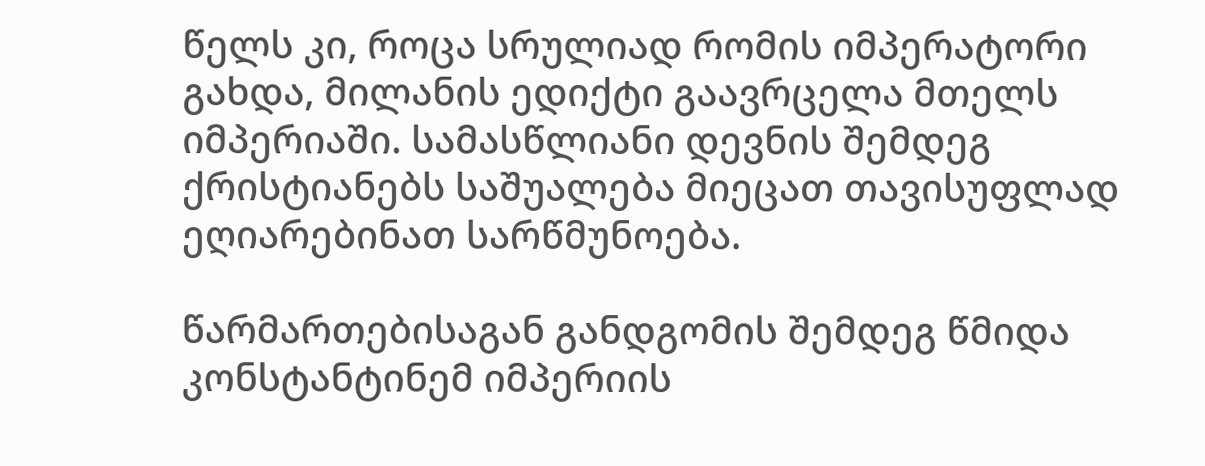წელს კი, როცა სრულიად რომის იმპერატორი გახდა, მილანის ედიქტი გაავრცელა მთელს იმპერიაში. სამასწლიანი დევნის შემდეგ ქრისტიანებს საშუალება მიეცათ თავისუფლად ეღიარებინათ სარწმუნოება.

წარმართებისაგან განდგომის შემდეგ წმიდა კონსტანტინემ იმპერიის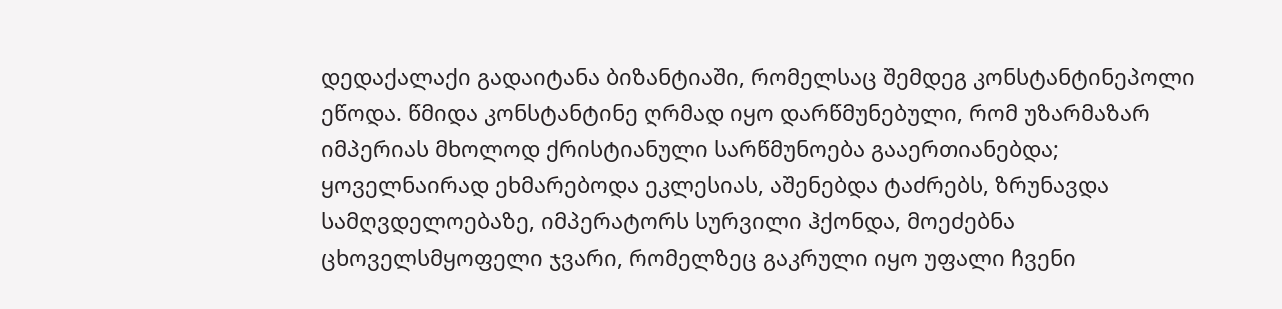დედაქალაქი გადაიტანა ბიზანტიაში, რომელსაც შემდეგ კონსტანტინეპოლი ეწოდა. წმიდა კონსტანტინე ღრმად იყო დარწმუნებული, რომ უზარმაზარ იმპერიას მხოლოდ ქრისტიანული სარწმუნოება გააერთიანებდა; ყოველნაირად ეხმარებოდა ეკლესიას, აშენებდა ტაძრებს, ზრუნავდა სამღვდელოებაზე, იმპერატორს სურვილი ჰქონდა, მოეძებნა ცხოველსმყოფელი ჯვარი, რომელზეც გაკრული იყო უფალი ჩვენი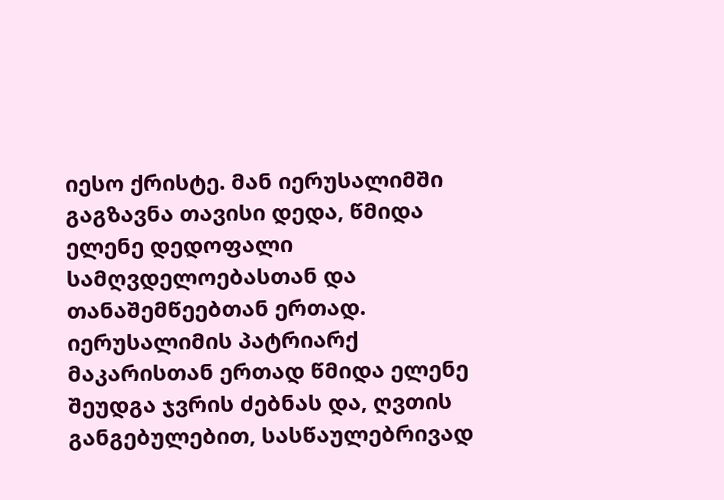იესო ქრისტე. მან იერუსალიმში გაგზავნა თავისი დედა, წმიდა ელენე დედოფალი სამღვდელოებასთან და თანაშემწეებთან ერთად. იერუსალიმის პატრიარქ მაკარისთან ერთად წმიდა ელენე შეუდგა ჯვრის ძებნას და, ღვთის განგებულებით, სასწაულებრივად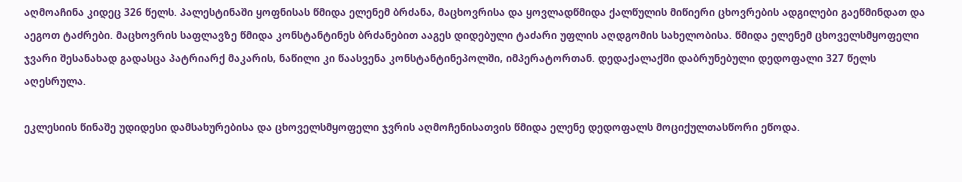აღმოაჩინა კიდეც 326 წელს. პალესტინაში ყოფნისას წმიდა ელენემ ბრძანა, მაცხოვრისა და ყოვლადწმიდა ქალწულის მიწიერი ცხოვრების ადგილები გაეწმინდათ და აეგოთ ტაძრები. მაცხოვრის საფლავზე წმიდა კონსტანტინეს ბრძანებით ააგეს დიდებული ტაძარი უფლის აღდგომის სახელობისა. წმიდა ელენემ ცხოველსმყოფელი ჯვარი შესანახად გადასცა პატრიარქ მაკარის, ნაწილი კი წაასვენა კონსტანტინეპოლში, იმპერატორთან. დედაქალაქში დაბრუნებული დედოფალი 327 წელს აღესრულა.

ეკლესიის წინაშე უდიდესი დამსახურებისა და ცხოველსმყოფელი ჯვრის აღმოჩენისათვის წმიდა ელენე დედოფალს მოციქულთასწორი ეწოდა.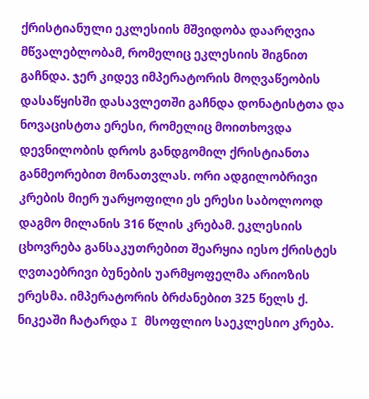ქრისტიანული ეკლესიის მშვიდობა დაარღვია მწვალებლობამ, რომელიც ეკლესიის შიგნით გაჩნდა. ჯერ კიდევ იმპერატორის მოღვაწეობის დასაწყისში დასავლეთში გაჩნდა დონატისტთა და ნოვაცისტთა ერესი, რომელიც მოითხოვდა დევნილობის დროს განდგომილ ქრისტიანთა განმეორებით მონათვლას. ორი ადგილობრივი კრების მიერ უარყოფილი ეს ერესი საბოლოოდ დაგმო მილანის 316 წლის კრებამ. ეკლესიის ცხოვრება განსაკუთრებით შეარყია იესო ქრისტეს ღვთაებრივი ბუნების უარმყოფელმა არიოზის ერესმა. იმპერატორის ბრძანებით 325 წელს ქ. ნიკეაში ჩატარდა I მსოფლიო საეკლესიო კრება.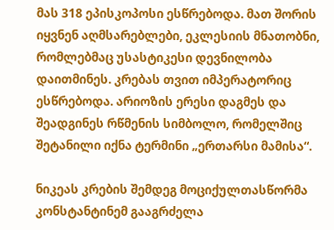მას 318 ეპისკოპოსი ესწრებოდა. მათ შორის იყვნენ აღმსარებლები, ეკლესიის მნათობნი, რომლებმაც უსასტიკესი დევნილობა დაითმინეს. კრებას თვით იმპერატორიც ესწრებოდა. არიოზის ერესი დაგმეს და შეადგინეს რწმენის სიმბოლო, რომელშიც შეტანილი იქნა ტერმინი „ერთარსი მამისა“.

ნიკეას კრების შემდეგ მოციქულთასწორმა კონსტანტინემ გააგრძელა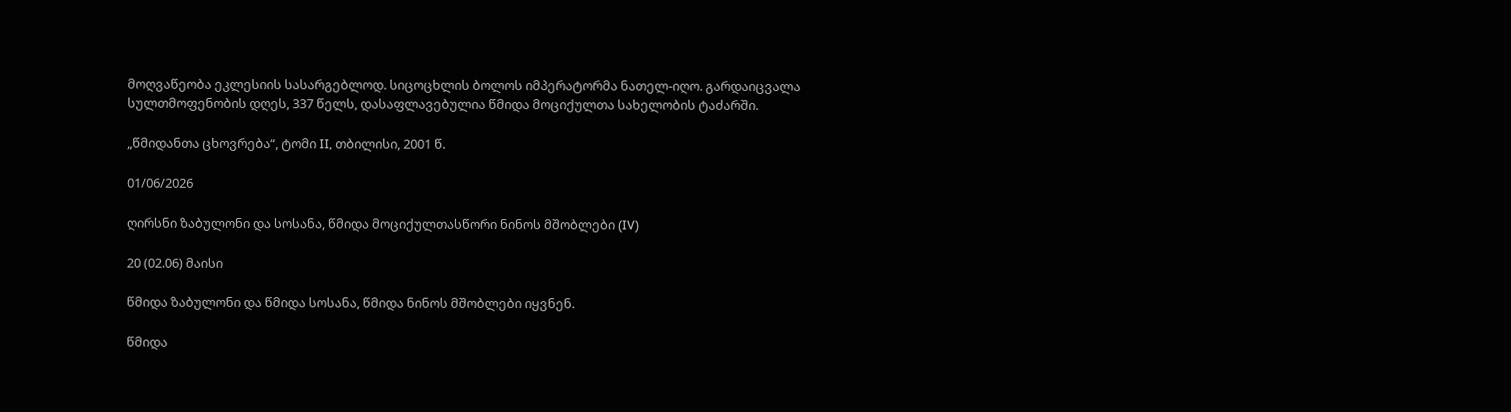მოღვაწეობა ეკლესიის სასარგებლოდ. სიცოცხლის ბოლოს იმპერატორმა ნათელ-იღო. გარდაიცვალა სულთმოფენობის დღეს, 337 წელს, დასაფლავებულია წმიდა მოციქულთა სახელობის ტაძარში.

„წმიდანთა ცხოვრება“, ტომი II, თბილისი, 2001 წ.

01/06/2026

ღირსნი ზაბულონი და სოსანა, წმიდა მოციქულთასწორი ნინოს მშობლები (IV)

20 (02.06) მაისი

წმიდა ზაბულონი და წმიდა სოსანა, წმიდა ნინოს მშობლები იყვნენ.

წმიდა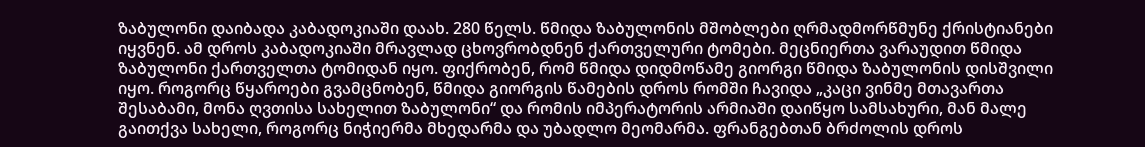ზაბულონი დაიბადა კაბადოკიაში დაახ. 280 წელს. წმიდა ზაბულონის მშობლები ღრმადმორწმუნე ქრისტიანები იყვნენ. ამ დროს კაბადოკიაში მრავლად ცხოვრობდნენ ქართველური ტომები. მეცნიერთა ვარაუდით წმიდა ზაბულონი ქართველთა ტომიდან იყო. ფიქრობენ, რომ წმიდა დიდმოწამე გიორგი წმიდა ზაბულონის დისშვილი იყო. როგორც წყაროები გვამცნობენ, წმიდა გიორგის წამების დროს რომში ჩავიდა „კაცი ვინმე მთავართა შესაბამი, მონა ღვთისა სახელით ზაბულონი“ და რომის იმპერატორის არმიაში დაიწყო სამსახური, მან მალე გაითქვა სახელი, როგორც ნიჭიერმა მხედარმა და უბადლო მეომარმა. ფრანგებთან ბრძოლის დროს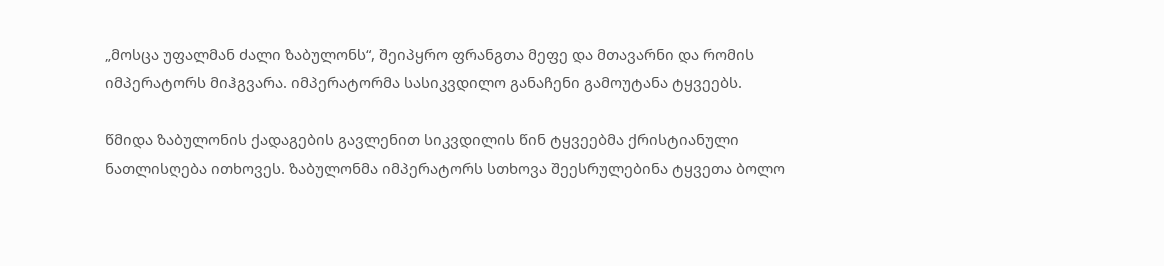„მოსცა უფალმან ძალი ზაბულონს“, შეიპყრო ფრანგთა მეფე და მთავარნი და რომის იმპერატორს მიჰგვარა. იმპერატორმა სასიკვდილო განაჩენი გამოუტანა ტყვეებს.

წმიდა ზაბულონის ქადაგების გავლენით სიკვდილის წინ ტყვეებმა ქრისტიანული ნათლისღება ითხოვეს. ზაბულონმა იმპერატორს სთხოვა შეესრულებინა ტყვეთა ბოლო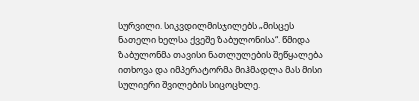სურვილი. სიკვდილმისჯილებს „მისცეს ნათელი ხელსა ქვეშე ზაბულონისა“. წმიდა ზაბულონმა თავისი ნათლულების შეწყალება ითხოვა და იმპერატორმა მიჰმადლა მას მისი სულიერი შვილების სიცოცხლე.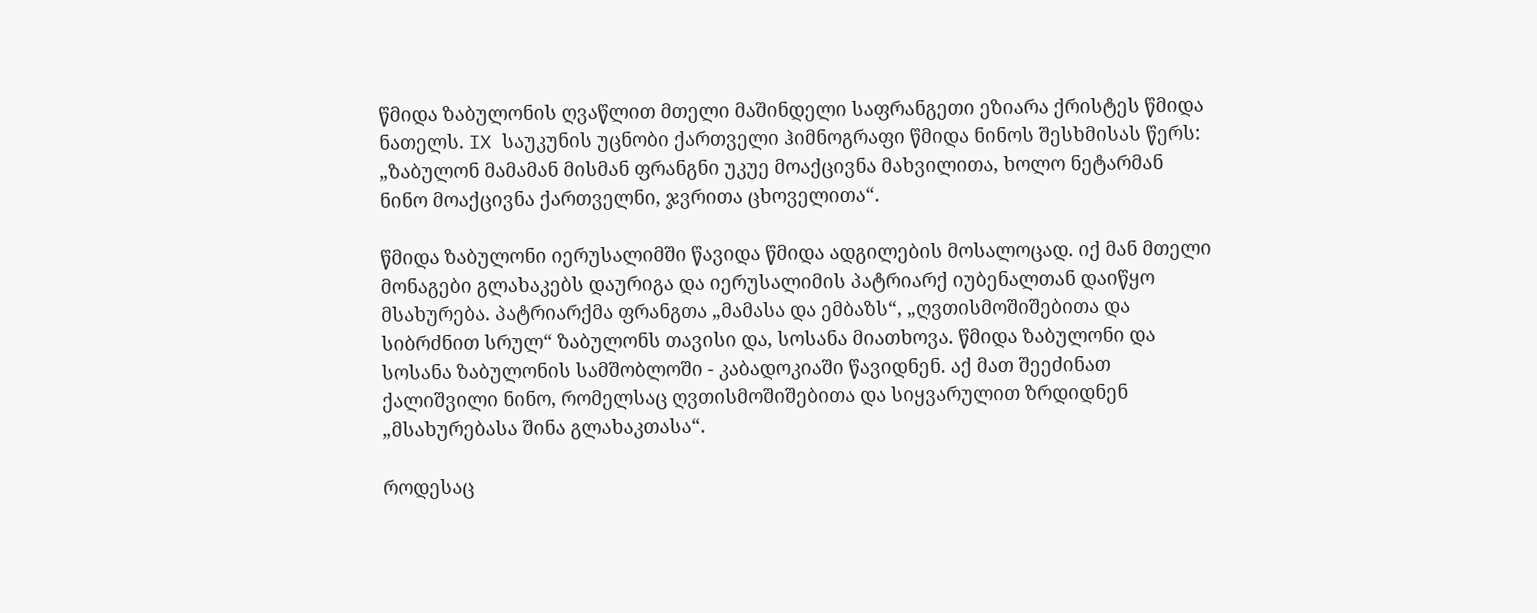წმიდა ზაბულონის ღვაწლით მთელი მაშინდელი საფრანგეთი ეზიარა ქრისტეს წმიდა ნათელს. IX საუკუნის უცნობი ქართველი ჰიმნოგრაფი წმიდა ნინოს შესხმისას წერს: „ზაბულონ მამამან მისმან ფრანგნი უკუე მოაქცივნა მახვილითა, ხოლო ნეტარმან ნინო მოაქცივნა ქართველნი, ჯვრითა ცხოველითა“.

წმიდა ზაბულონი იერუსალიმში წავიდა წმიდა ადგილების მოსალოცად. იქ მან მთელი მონაგები გლახაკებს დაურიგა და იერუსალიმის პატრიარქ იუბენალთან დაიწყო მსახურება. პატრიარქმა ფრანგთა „მამასა და ემბაზს“, „ღვთისმოშიშებითა და სიბრძნით სრულ“ ზაბულონს თავისი და, სოსანა მიათხოვა. წმიდა ზაბულონი და სოსანა ზაბულონის სამშობლოში - კაბადოკიაში წავიდნენ. აქ მათ შეეძინათ ქალიშვილი ნინო, რომელსაც ღვთისმოშიშებითა და სიყვარულით ზრდიდნენ „მსახურებასა შინა გლახაკთასა“.

როდესაც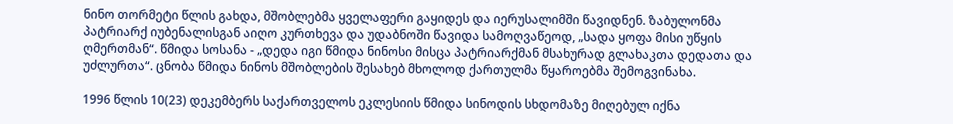ნინო თორმეტი წლის გახდა, მშობლებმა ყველაფერი გაყიდეს და იერუსალიმში წავიდნენ. ზაბულონმა პატრიარქ იუბენალისგან აიღო კურთხევა და უდაბნოში წავიდა სამოღვაწეოდ, „სადა ყოფა მისი უწყის ღმერთმან“. წმიდა სოსანა - „დედა იგი წმიდა ნინოსი მისცა პატრიარქმან მსახურად გლახაკთა დედათა და უძლურთა“. ცნობა წმიდა ნინოს მშობლების შესახებ მხოლოდ ქართულმა წყაროებმა შემოგვინახა.

1996 წლის 10(23) დეკემბერს საქართველოს ეკლესიის წმიდა სინოდის სხდომაზე მიღებულ იქნა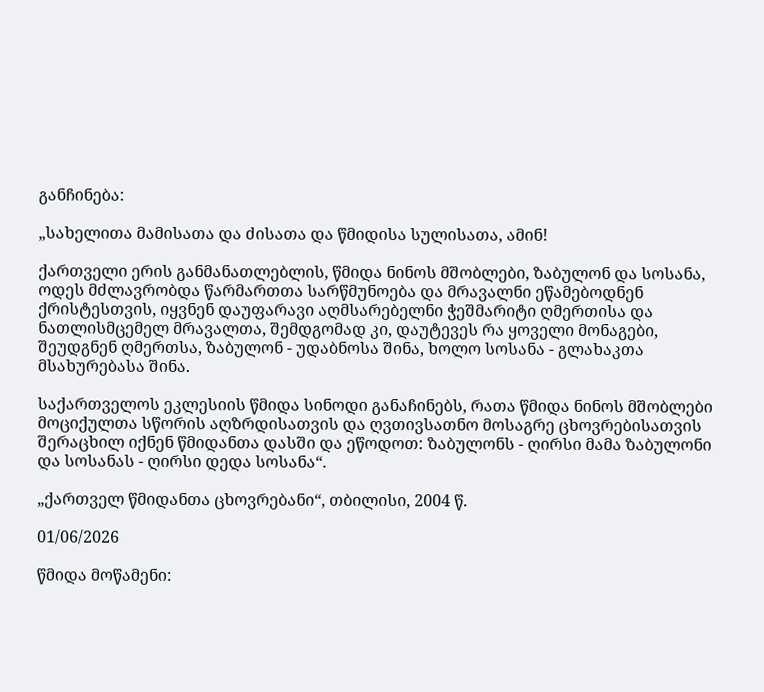განჩინება:

„სახელითა მამისათა და ძისათა და წმიდისა სულისათა, ამინ!

ქართველი ერის განმანათლებლის, წმიდა ნინოს მშობლები, ზაბულონ და სოსანა, ოდეს მძლავრობდა წარმართთა სარწმუნოება და მრავალნი ეწამებოდნენ ქრისტესთვის, იყვნენ დაუფარავი აღმსარებელნი ჭეშმარიტი ღმერთისა და ნათლისმცემელ მრავალთა, შემდგომად კი, დაუტევეს რა ყოველი მონაგები, შეუდგნენ ღმერთსა, ზაბულონ - უდაბნოსა შინა, ხოლო სოსანა - გლახაკთა მსახურებასა შინა.

საქართველოს ეკლესიის წმიდა სინოდი განაჩინებს, რათა წმიდა ნინოს მშობლები მოციქულთა სწორის აღზრდისათვის და ღვთივსათნო მოსაგრე ცხოვრებისათვის შერაცხილ იქნენ წმიდანთა დასში და ეწოდოთ: ზაბულონს - ღირსი მამა ზაბულონი და სოსანას - ღირსი დედა სოსანა“.

„ქართველ წმიდანთა ცხოვრებანი“, თბილისი, 2004 წ.

01/06/2026

წმიდა მოწამენი: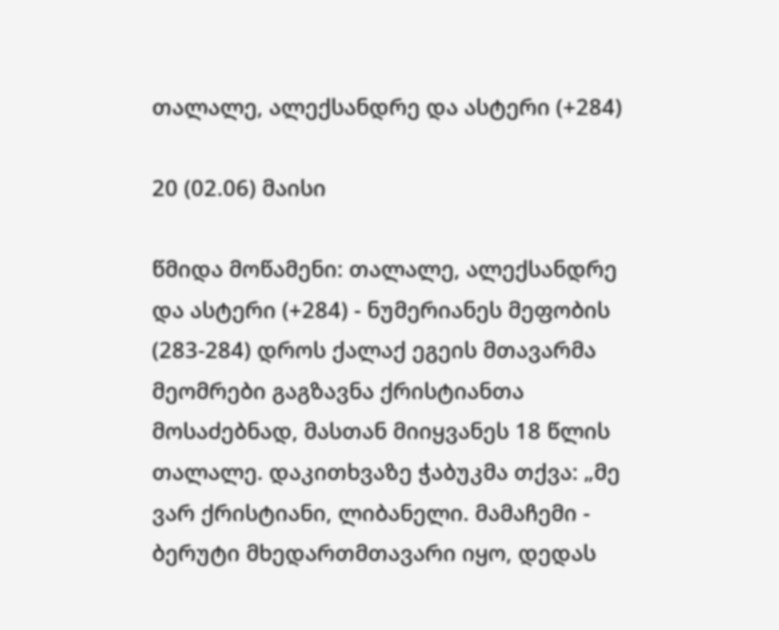თალალე, ალექსანდრე და ასტერი (+284)

20 (02.06) მაისი

წმიდა მოწამენი: თალალე, ალექსანდრე და ასტერი (+284) - ნუმერიანეს მეფობის (283-284) დროს ქალაქ ეგეის მთავარმა მეომრები გაგზავნა ქრისტიანთა მოსაძებნად, მასთან მიიყვანეს 18 წლის თალალე. დაკითხვაზე ჭაბუკმა თქვა: „მე ვარ ქრისტიანი, ლიბანელი. მამაჩემი - ბერუტი მხედართმთავარი იყო, დედას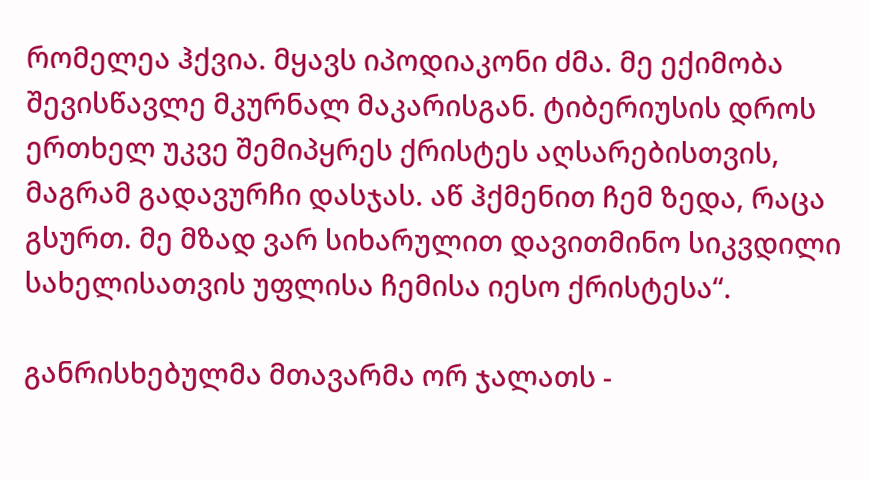რომელეა ჰქვია. მყავს იპოდიაკონი ძმა. მე ექიმობა შევისწავლე მკურნალ მაკარისგან. ტიბერიუსის დროს ერთხელ უკვე შემიპყრეს ქრისტეს აღსარებისთვის, მაგრამ გადავურჩი დასჯას. აწ ჰქმენით ჩემ ზედა, რაცა გსურთ. მე მზად ვარ სიხარულით დავითმინო სიკვდილი სახელისათვის უფლისა ჩემისა იესო ქრისტესა“.

განრისხებულმა მთავარმა ორ ჯალათს -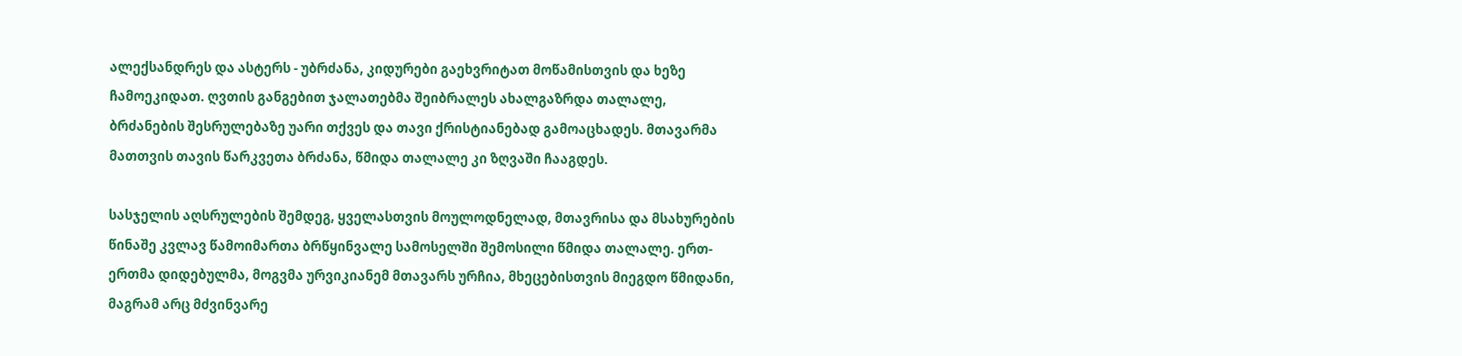ალექსანდრეს და ასტერს - უბრძანა, კიდურები გაეხვრიტათ მოწამისთვის და ხეზე ჩამოეკიდათ. ღვთის განგებით ჯალათებმა შეიბრალეს ახალგაზრდა თალალე, ბრძანების შესრულებაზე უარი თქვეს და თავი ქრისტიანებად გამოაცხადეს. მთავარმა მათთვის თავის წარკვეთა ბრძანა, წმიდა თალალე კი ზღვაში ჩააგდეს.

სასჯელის აღსრულების შემდეგ, ყველასთვის მოულოდნელად, მთავრისა და მსახურების წინაშე კვლავ წამოიმართა ბრწყინვალე სამოსელში შემოსილი წმიდა თალალე. ერთ-ერთმა დიდებულმა, მოგვმა ურვიკიანემ მთავარს ურჩია, მხეცებისთვის მიეგდო წმიდანი, მაგრამ არც მძვინვარე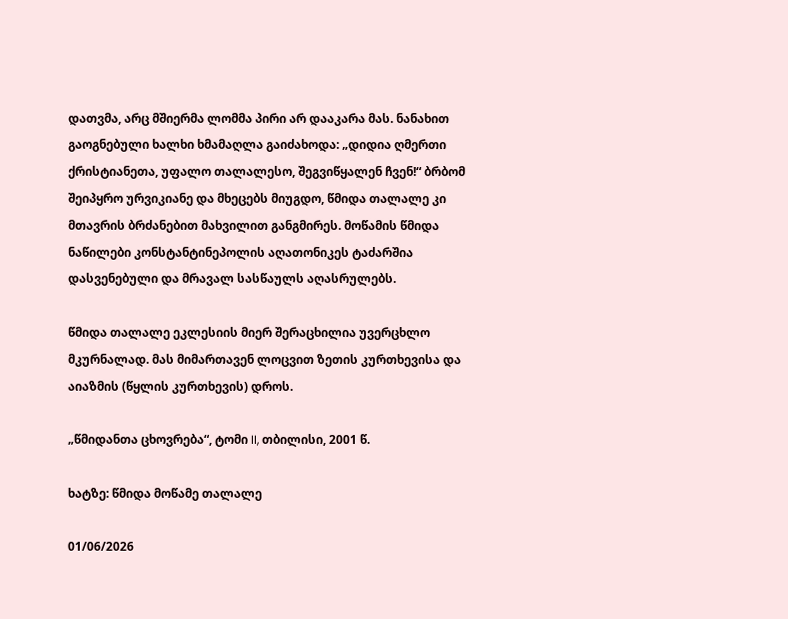დათვმა, არც მშიერმა ლომმა პირი არ დააკარა მას. ნანახით გაოგნებული ხალხი ხმამაღლა გაიძახოდა: „დიდია ღმერთი ქრისტიანეთა, უფალო თალალესო, შეგვიწყალენ ჩვენ!“ ბრბომ შეიპყრო ურვიკიანე და მხეცებს მიუგდო, წმიდა თალალე კი მთავრის ბრძანებით მახვილით განგმირეს. მოწამის წმიდა ნაწილები კონსტანტინეპოლის აღათონიკეს ტაძარშია დასვენებული და მრავალ სასწაულს აღასრულებს.

წმიდა თალალე ეკლესიის მიერ შერაცხილია უვერცხლო მკურნალად. მას მიმართავენ ლოცვით ზეთის კურთხევისა და აიაზმის (წყლის კურთხევის) დროს.

„წმიდანთა ცხოვრება“, ტომი II, თბილისი, 2001 წ.

ხატზე: წმიდა მოწამე თალალე

01/06/2026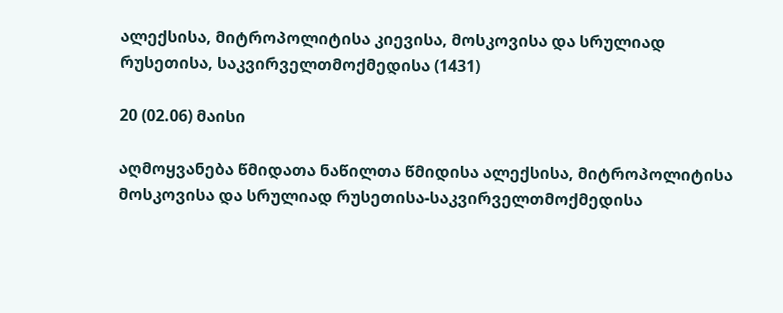ალექსისა, მიტროპოლიტისა კიევისა, მოსკოვისა და სრულიად რუსეთისა, საკვირველთმოქმედისა (1431)

20 (02.06) მაისი

აღმოყვანება წმიდათა ნაწილთა წმიდისა ალექსისა, მიტროპოლიტისა მოსკოვისა და სრულიად რუსეთისა-საკვირველთმოქმედისა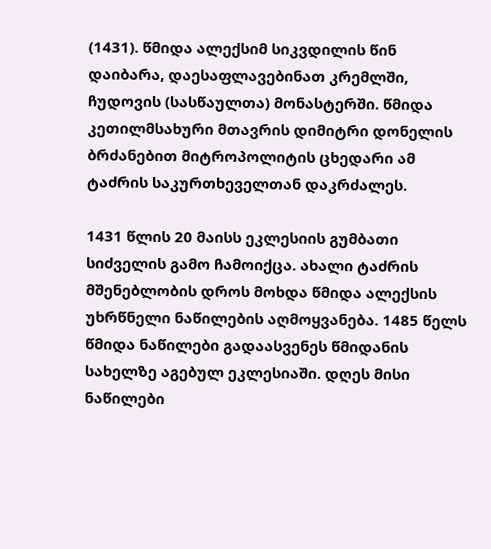(1431). წმიდა ალექსიმ სიკვდილის წინ დაიბარა, დაესაფლავებინათ კრემლში, ჩუდოვის (სასწაულთა) მონასტერში. წმიდა კეთილმსახური მთავრის დიმიტრი დონელის ბრძანებით მიტროპოლიტის ცხედარი ამ ტაძრის საკურთხეველთან დაკრძალეს.

1431 წლის 20 მაისს ეკლესიის გუმბათი სიძველის გამო ჩამოიქცა. ახალი ტაძრის მშენებლობის დროს მოხდა წმიდა ალექსის უხრწნელი ნაწილების აღმოყვანება. 1485 წელს წმიდა ნაწილები გადაასვენეს წმიდანის სახელზე აგებულ ეკლესიაში. დღეს მისი ნაწილები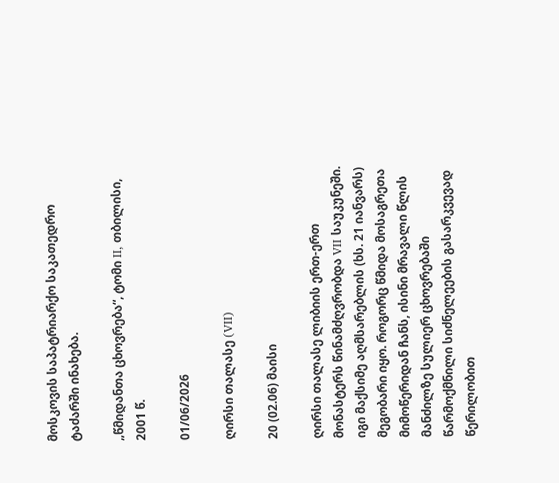მოსკოვის საპატრიარქო საკათედრო ტაძარში ინახება.

„წმიდანთა ცხოვრება“, ტომი II, თბილისი, 2001 წ.

01/06/2026

ღირსი თალასე (VII)

20 (02.06) მაისი

ღირსი თალასე ლიბიის ერთ-ერთ მონასტერს წინამძღვრობდა VII საუკუნეში. იგი მაქსიმე აღმსარებლის (ხს. 21 იანვარს) მეგობარი იყო. როგორც წმიდა მოსაგრეთა მიმოწერიდან ჩანს, ისინი მრავალი წლის მანძილზე სულიერ ცხოვრებაში წარმოქმნილი სიძნელეების გასარკვევად წერილობით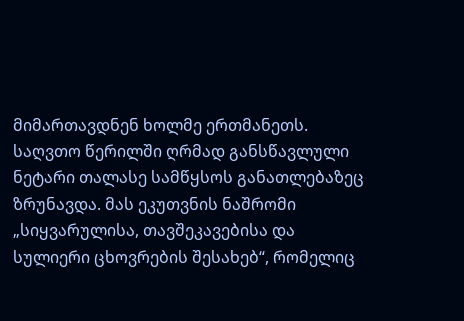მიმართავდნენ ხოლმე ერთმანეთს. საღვთო წერილში ღრმად განსწავლული ნეტარი თალასე სამწყსოს განათლებაზეც ზრუნავდა. მას ეკუთვნის ნაშრომი „სიყვარულისა, თავშეკავებისა და სულიერი ცხოვრების შესახებ“, რომელიც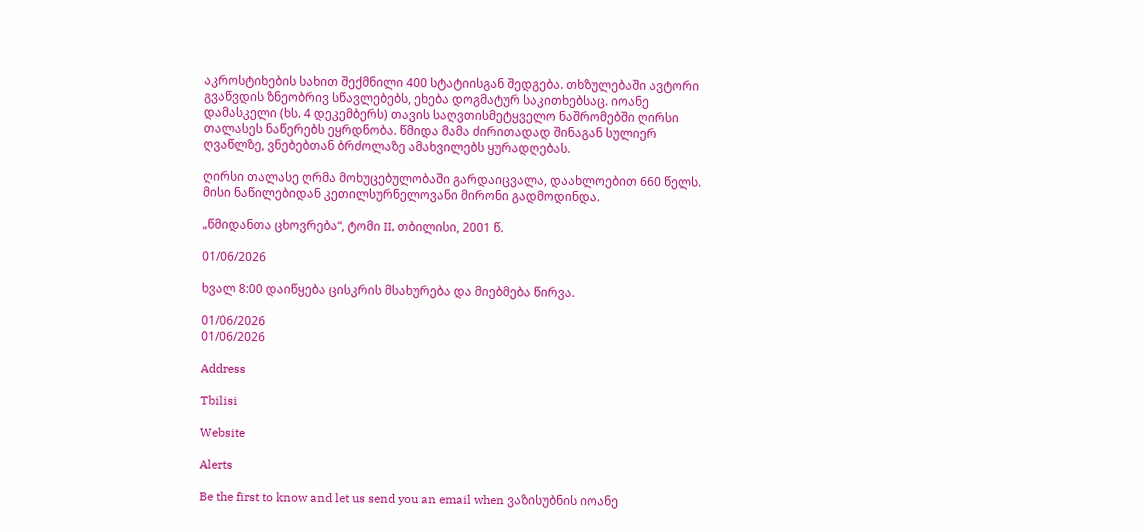აკროსტიხების სახით შექმნილი 400 სტატიისგან შედგება. თხზულებაში ავტორი გვაწვდის ზნეობრივ სწავლებებს, ეხება დოგმატურ საკითხებსაც. იოანე დამასკელი (ხს. 4 დეკემბერს) თავის საღვთისმეტყველო ნაშრომებში ღირსი თალასეს ნაწერებს ეყრდნობა. წმიდა მამა ძირითადად შინაგან სულიერ ღვაწლზე, ვნებებთან ბრძოლაზე ამახვილებს ყურადღებას.

ღირსი თალასე ღრმა მოხუცებულობაში გარდაიცვალა, დაახლოებით 660 წელს. მისი ნაწილებიდან კეთილსურნელოვანი მირონი გადმოდინდა.

„წმიდანთა ცხოვრება“, ტომი II, თბილისი, 2001 წ.

01/06/2026

ხვალ 8:00 დაიწყება ცისკრის მსახურება და მიებმება წირვა.

01/06/2026
01/06/2026

Address

Tbilisi

Website

Alerts

Be the first to know and let us send you an email when ვაზისუბნის იოანე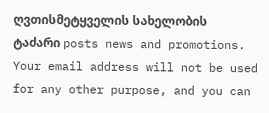ღვთისმეტყველის სახელობის ტაძარი posts news and promotions. Your email address will not be used for any other purpose, and you can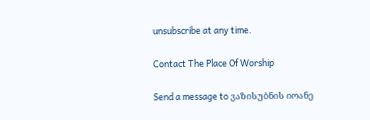unsubscribe at any time.

Contact The Place Of Worship

Send a message to ვაზისუბნის იოანე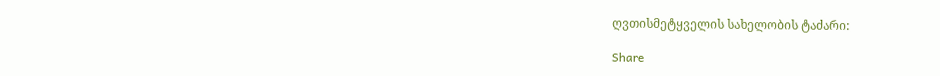ღვთისმეტყველის სახელობის ტაძარი:

Share